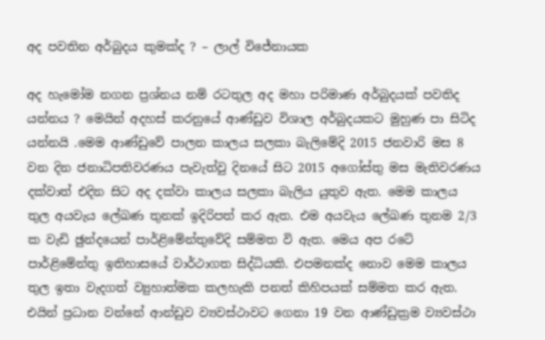අද පවතින අර්බුදය කුමක්ද ? – ලාල් විජේනායක

අද හැමෝම නගන ප්‍රශ්නය නම් රටතුල අද මහා පරිමාණ අර්බුදයක් පවතිද යන්නය ? මෙයින් අදහස් කරනුයේ ආණ්ඩුව විශාල අර්බුදයකට මුහුණ පා සිටිද යන්නයි .මෙම ආණ්ඩුවේ පාලන කාලය සලකා බැලිමේදි 2015 ජනවාරි මස 8 වන දින ජනාධිපතිවරණය පැවැත්වු දිනයේ සිට 2015 අගෝස්තු මස මැතිවරණය දක්වාත් එදින සිට අද දක්වා කාලය සලකා බැලිය යුතුව ඇත. මෙම කාලය තුල අයවැය ලේඛණ තුනක් ඉදිරිපත් කර ඇත. එම අයවැය ලේඛණ තුනම 2/3 ක වැඩි ඡුන්දයෙන් පාර්ළිමේන්තුවේදි සම්මත වි ඇත. මෙය අප රටේ පාර්ළිමේන්තු ඉතිහාසයේ වාර්ථාගත සිද්ධියකි. එපමනක්ද නොව මෙම කාලය තුල ඉතා වැදගත් ව්‍යුහාත්මක කලහැකි පනත් කිහිපයක් සම්මත කර ඇත.
එයින් ප්‍රධාන වන්නේ ආන්ඩුව ව්‍යවස්ථාවට ගෙනා 19 වන ආණ්ඩුක්‍රම ව්‍යවස්ථා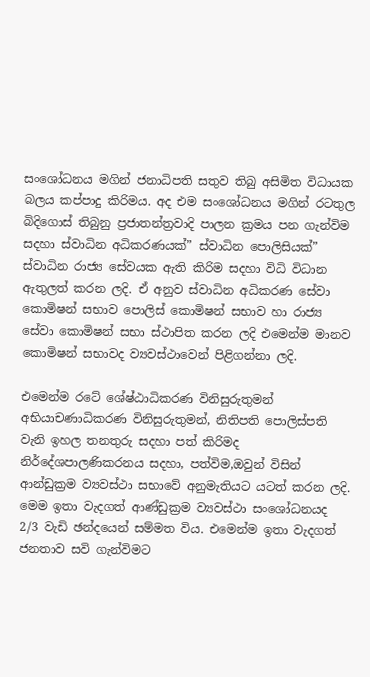සංශෝධනය මගින් ජනාධිපති සතුව තිබු අසිමිත විධායක බලය කප්පාදු කිරිමය. අද එම සංශෝධනය මගින් රටතුල බිදිගොස් තිබුනු ප්‍රජාතන්ත්‍රවාදි පාලන ක්‍රමය පන ගැන්විම සදහා ස්වාධින අධිකරණයක්” ස්වාධින පොලිසියක්” ස්වාධින රාජ්‍ය සේවයක ඇති කිරිම සදහා විධි විධාන ඇතුලත් කරන ලදි. ඒ අනුව ස්වාධින අධිකරණ සේවා කොමිෂන් සභාව පොලිස් කොමිෂන් සභාව හා රාජ්‍ය සේවා කොමිෂන් සභා ස්ථාපිත කරන ලදි එමෙන්ම මානව කොමිෂන් සභාවද ව්‍යවස්ථාවෙන් පිළිගන්නා ලදි.

එමෙන්ම රටේ ශේෂ්ඨාධිකරණ විනිසුරුතුමන් අභියාචණාධිකරණ විනිසුරුතුමන්, නිතිපති පොලිස්පති වැනි ඉහල තනතුරු සදහා පත් කිරිමද නිර්දේශපාලණිකරනය සදහා, පත්විම,ඔවුන් විසින් ආන්ඩුක්‍රම ව්‍යවස්ථා සභාවේ අනුමැතියට යටත් කරන ලදි. මෙම ඉතා වැදගත් ආණ්ඩුක්‍රම ව්‍යවස්ථා සංශෝධනයද 2/3 වැඩි ඡන්දයෙන් සම්මත විය. එමෙන්ම ඉතා වැදගත් ජනතාව සවි ගැන්විමට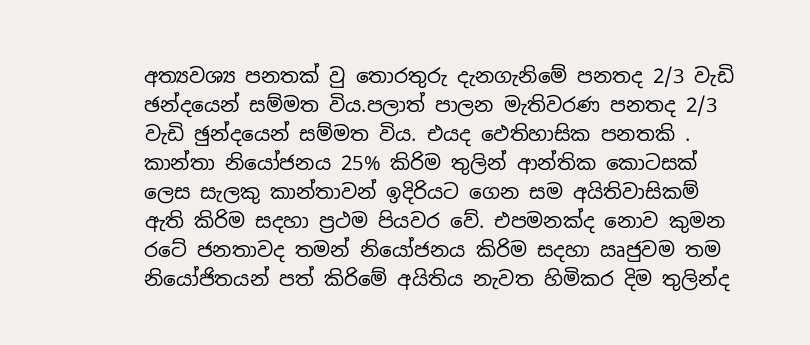අත්‍යවශ්‍ය පනතක් වු තොරතුරු දැනගැනිමේ පනතද 2/3 වැඩි ඡන්දයෙන් සම්මත විය.පලාත් පාලන මැතිවරණ පනතද 2/3 වැඩි ඡුන්දයෙන් සම්මත විය. එයද ඵෙතිහාසික පනතකි . කාන්තා නියෝජනය 25% කිරිම තුලින් ආන්තික කොටසක් ලෙස සැලකු කාන්තාවන් ඉදිරියට ගෙන සම අයිතිවාසිකම් ඇති කිරිම සදහා ප්‍රථම පියවර වේ. එපමනක්ද නොව කුමන රටේ ජනතාවද තමන් නියෝජනය කිරිම සදහා ඍජුවම තම නියෝජිතයන් පත් කිරිමේ අයිතිය නැවත හිමිකර දිම තුලින්ද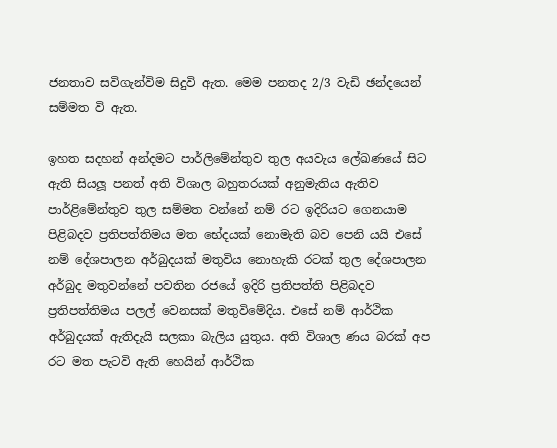ජනතාව සවිගැන්විම සිදුවි ඇත. මෙම පනතද 2/3 වැඩි ඡන්දයෙන් සම්මත වි ඇත.

ඉහත සදහන් අන්දමට පාර්ලිමේන්තුව තුල අයවැය ලේඛණයේ සිට ඇති සියලූ පනත් අති විශාල බහුතරයක් අනුමැතිය ඇතිව පාර්ළිමේන්තුව තුල සම්මත වන්නේ නම් රට ඉදිරියට ගෙනයාම පිළිබදව ප්‍රතිපත්තිමය මත භේදයක් නොමැති බව පෙනි යයි එසේ නම් දේශපාලන අර්බුදයක් මතුවිය නොහැකි රටක් තුල දේශපාලන අර්බුද මතුවන්නේ පවතින රජයේ ඉදිරි ප්‍රතිපත්ති පිළිබදව ප්‍රතිපත්තිමය පලල් වෙනසක් මතුවිමේදිය. එසේ නම් ආර්ථික අර්බුදයක් ඇතිදැයි සලකා බැලිය යුතුය. අති විශාල ණය බරක් අප රට මත පැටවි ඇති හෙයින් ආර්ථික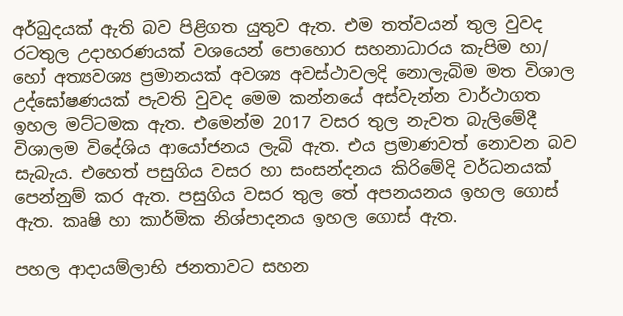අර්බුදයක් ඇති බව පිළිගත යුතුව ඇත. එම තත්වයන් තුල වුවද රටතුල උදාහරණයක් වශයෙන් පොහොර සහනාධාරය කැපිම හා/ හෝ අත්‍යවශ්‍ය ප්‍රමානයක් අවශ්‍ය අවස්ථාවලදි නොලැබිම මත විශාල උද්ඝෝෂණයක් පැවති වුවද මෙම කන්නයේ අස්වැන්න වාර්ථාගත ඉහල මට්ටමක ඇත. එමෙන්ම 2017 වසර තුල නැවත බැලිමේදී විශාලම විදේශිය ආයෝජනය ලැබි ඇත. එය ප්‍රමාණවත් නොවන බව සැබැය. එහෙත් පසුගිය වසර හා සංසන්දනය කිරිමේදි වර්ධනයක් පෙන්නුම් කර ඇත. පසුගිය වසර තුල තේ අපනයනය ඉහල ගොස් ඇත. කෘෂි හා කාර්මික නිශ්පාදනය ඉහල ගොස් ඇත.

පහල ආදායම්ලාභි ජනතාවට සහන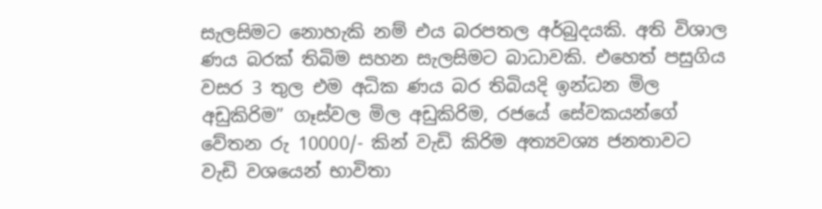සැලසිමට නොහැකි නම් එය බරපතල අර්බුදයකි. අති විශාල ණය බරක් තිබිම සහන සැලසිමට බාධාවකි. එහෙත් පසුගිය වසර 3 තුල එම අධික ණය බර තිබියදි ඉන්ධන මිල අඩුකිරිම” ගෑස්වල මිල අඩුකිරිම, රජයේ සේවකයන්ගේ වේතන රු 10000/- කින් වැඩි කිරිම අත්‍යවශ්‍ය ජනතාවට වැඩි වශයෙන් භාවිතා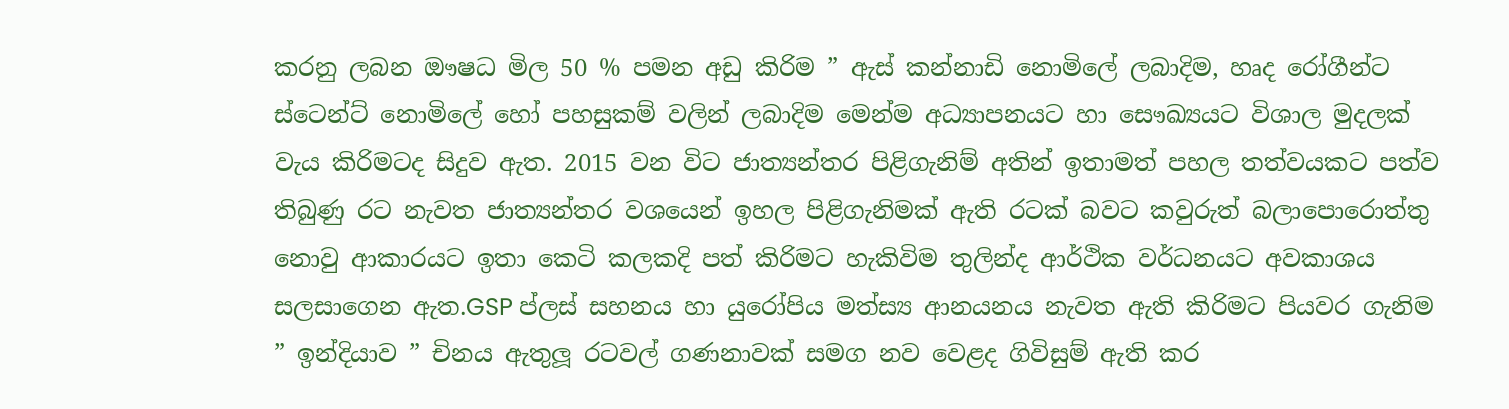කරනු ලබන ඖෂධ මිල 50 % පමන අඩු කිරිම ” ඇස් කන්නාඩි නොමිලේ ලබාදිම, හෘද රෝගීන්ට ස්ටෙන්ට් නොමිලේ හෝ පහසුකම් වලින් ලබාදිම මෙන්ම අධ්‍යාපනයට හා සෞඛ්‍යයට විශාල මුදලක් වැය කිරිමටද සිදුව ඇත. 2015 වන විට ජාත්‍යන්තර පිළිගැනිම් අතින් ඉතාමත් පහල තත්වයකට පත්ව තිබුණු රට නැවත ජාත්‍යන්තර වශයෙන් ඉහල පිළිගැනිමක් ඇති රටක් බවට කවුරුත් බලාපොරොත්තු නොවු ආකාරයට ඉතා කෙටි කලකදි පත් කිරිමට හැකිවිම තුලින්ද ආර්ථික වර්ධනයට අවකාශය සලසාගෙන ඇත.GSP ප්ලස් සහනය හා යුරෝපිය මත්ස්‍ය ආනයනය නැවත ඇති කිරිමට පියවර ගැනිම ” ඉන්දියාව ” චිනය ඇතුලූ රටවල් ගණනාවක් සමග නව වෙළද ගිවිසුම් ඇති කර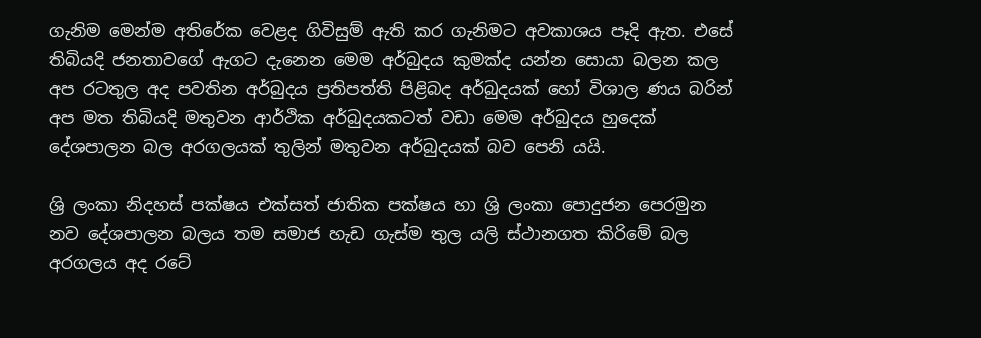ගැනිම මෙන්ම අතිරේක වෙළද ගිවිසුම් ඇති කර ගැනිමට අවකාශය පෑදි ඇත. එසේ තිබියදි ජනතාවගේ ඇගට දැනෙන මෙම අර්බුදය කුමක්ද යන්න සොයා බලන කල අප රටතුල අද පවතින අර්බුදය ප්‍රතිපත්ති පිළිබද අර්බුදයක් හෝ විශාල ණය බරින් අප මත තිබියදි මතුවන ආර්ථික අර්බුදයකටත් වඩා මෙම අර්බුදය හුදෙක් දේශපාලන බල අරගලයක් තුලින් මතුවන අර්බුදයක් බව පෙනි යයි.

ශ්‍රි ලංකා නිදහස් පක්ෂය එක්සත් ජාතික පක්ෂය හා ශ්‍රි ලංකා පොදුජන පෙරමුන නව දේශපාලන බලය තම සමාජ හැඩ ගැස්ම තුල යලි ස්ථානගත කිරිමේ බල අරගලය අද රටේ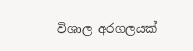විශාල අරගලයක්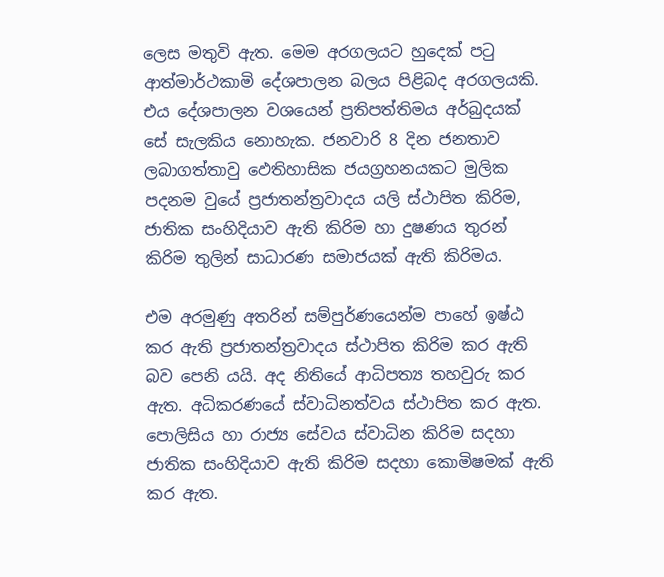ලෙස මතුවි ඇත. මෙම අරගලයට හුදෙක් පටු ආත්මාර්ථකාමි දේශපාලන බලය පිළිබද අරගලයකි. එය දේශපාලන වශයෙන් ප්‍රතිපත්තිමය අර්බුදයක් සේ සැලකිය නොහැක. ජනවාරි 8 දින ජනතාව ලබාගත්තාවු ඵෙතිහාසික ජයග්‍රහනයකට මුලික පදනම වුයේ ප්‍රජාතන්ත්‍රවාදය යලි ස්ථාපිත කිරිම, ජාතික සංහිදියාව ඇති කිරිම හා දුෂණය තුරන් කිරිම තුලින් සාධාරණ සමාජයක් ඇති කිරිමය.

එම අරමුණු අතරින් සම්පුර්ණයෙන්ම පාහේ ඉෂ්ඨ කර ඇති ප්‍රජාතන්ත්‍රවාදය ස්ථාපිත කිරිම කර ඇති බව පෙනි යයි. අද නිතියේ ආධිපත්‍ය තහවුරු කර ඇත. අධිකරණයේ ස්වාධිනත්වය ස්ථාපිත කර ඇත. පොලිසිය හා රාජ්‍ය සේවය ස්වාධින කිරිම සදහා ජාතික සංහිදියාව ඇති කිරිම සදහා කොමිෂමක් ඇති කර ඇත.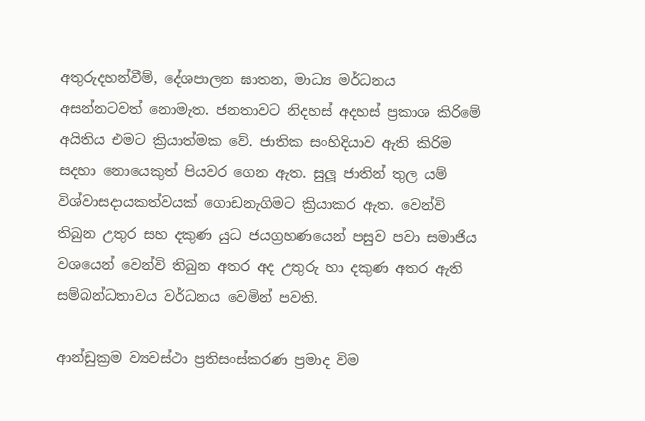අතුරුදහන්වීම්, දේශපාලන ඝාතන, මාධ්‍ය මර්ධනය අසන්නටවත් නොමැත. ජනතාවට නිදහස් අදහස් ප්‍රකාශ කිරිමේ අයිතිය එමට ක්‍රියාත්මක වේ. ජාතික සංහිදියාව ඇති කිරිම සදහා නොයෙකුත් පියවර ගෙන ඇත. සුලූ ජාතින් තුල යම් විශ්වාසදායකත්වයක් ගොඩනැගිමට ක්‍රියාකර ඇත. වෙන්වි තිබුන උතුර සහ දකුණ යුධ ජයග්‍රහණයෙන් පසුව පවා සමාජිය වශයෙන් වෙන්වි තිබුන අතර අද උතුරු හා දකුණ අතර ඇති සම්බන්ධතාවය වර්ධනය වෙමින් පවති.

ආන්ඩුක්‍රම ව්‍යවස්ථා ප්‍රතිසංස්කරණ ප්‍රමාද විම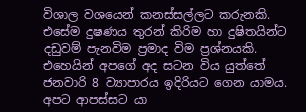විශාල වශයෙන් කනස්සල්ලට කරුනකි. එසේම දුෂණය තුරන් කිරිම හා දුෂිතයින්ට දඩුවම් පැනවිම ප්‍රමාද විම ප්‍රශ්නයකි. එහෙයින් අපගේ අද සටන විය යුත්තේ ජනවාරි 8 ව්‍යාපාරය ඉදිරියට ගෙන යාමය. අපට ආපස්සට යා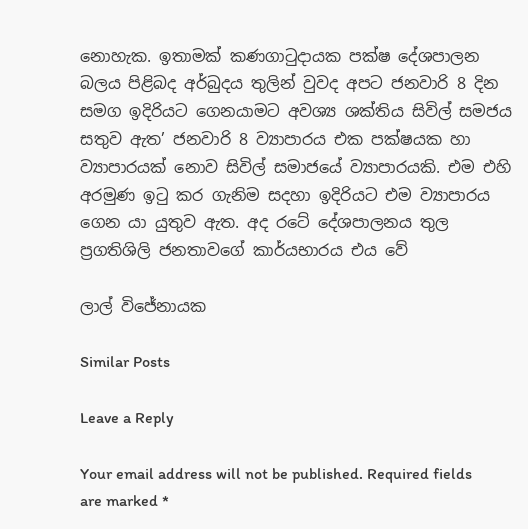නොහැක. ඉතාමක් කණගාටුදායක පක්ෂ දේශපාලන බලය පිළිබද අර්බුදය තුලින් වුවද අපට ජනවාරි 8 දින සමග ඉදිරියට ගෙනයාමට අවශ්‍ය ශක්තිය සිවිල් සමජය සතුව ඇත’ ජනවාරි 8 ව්‍යාපාරය එක පක්ෂයක හා ව්‍යාපාරයක් නොව සිවිල් සමාජයේ ව්‍යාපාරයකි. එම එහි අරමුණ ඉටු කර ගැනිම සදහා ඉදිරියට එම ව්‍යාපාරය ගෙන යා යුතුව ඇත. අද රටේ දේශපාලනය තුල ප්‍රගතිශිලි ජනතාවගේ කාර්යභාරය එය වේ

ලාල් විජේනායක

Similar Posts

Leave a Reply

Your email address will not be published. Required fields are marked *